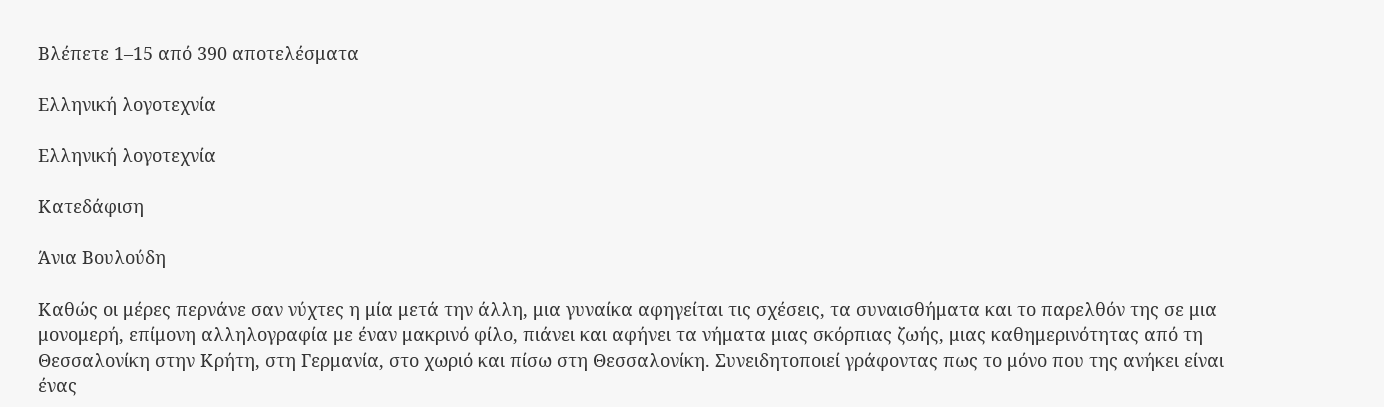Βλέπετε 1–15 από 390 αποτελέσματα

Ελληνική λογοτεχνία

Ελληνική λογοτεχνία

Κατεδάφιση

Άνια Βουλούδη

Καθώς οι μέρες περνάνε σαν νύχτες η μία μετά την άλλη, μια γυναίκα αφηγείται τις σχέσεις, τα συναισθήματα και το παρελθόν της σε μια μονομερή, επίμονη αλληλογραφία με έναν μακρινό φίλο, πιάνει και αφήνει τα νήματα μιας σκόρπιας ζωής, μιας καθημερινότητας από τη Θεσσαλονίκη στην Κρήτη, στη Γερμανία, στο χωριό και πίσω στη Θεσσαλονίκη. Συνειδητοποιεί γράφοντας πως το μόνο που της ανήκει είναι ένας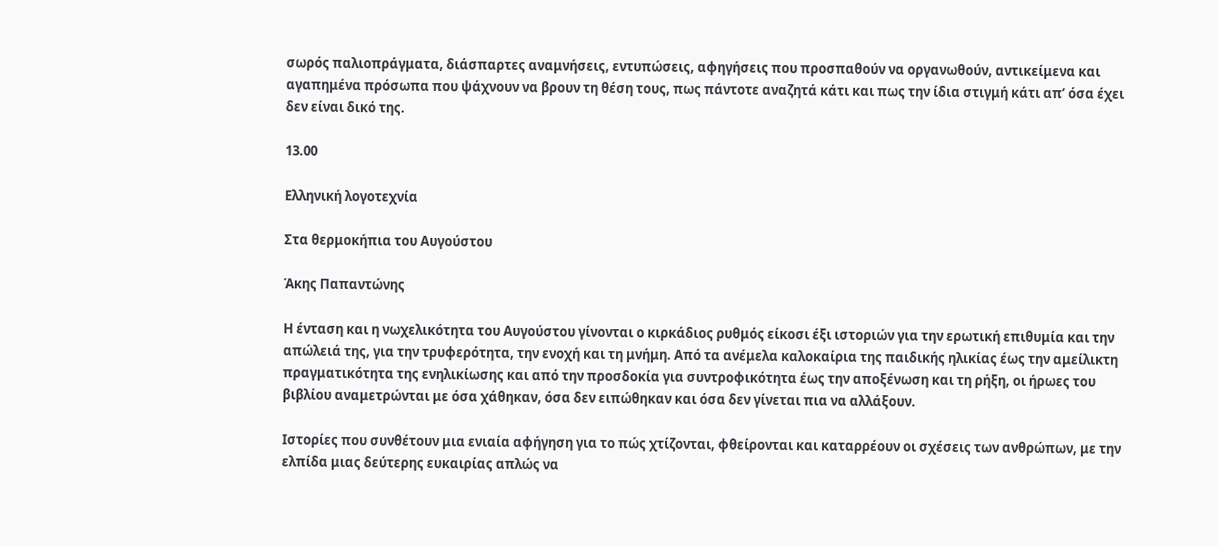σωρός παλιοπράγματα, διάσπαρτες αναμνήσεις, εντυπώσεις, αφηγήσεις που προσπαθούν να οργανωθούν, αντικείμενα και αγαπημένα πρόσωπα που ψάχνουν να βρουν τη θέση τους, πως πάντοτε αναζητά κάτι και πως την ίδια στιγμή κάτι απ’ όσα έχει δεν είναι δικό της.

13.00

Ελληνική λογοτεχνία

Στα θερμοκήπια του Αυγούστου

Άκης Παπαντώνης

Η ένταση και η νωχελικότητα του Αυγούστου γίνονται ο κιρκάδιος ρυθμός είκοσι έξι ιστοριών για την ερωτική επιθυμία και την απώλειά της, για την τρυφερότητα, την ενοχή και τη μνήμη. Από τα ανέμελα καλοκαίρια της παιδικής ηλικίας έως την αμείλικτη πραγματικότητα της ενηλικίωσης και από την προσδοκία για συντροφικότητα έως την αποξένωση και τη ρήξη, οι ήρωες του βιβλίου αναμετρώνται με όσα χάθηκαν, όσα δεν ειπώθηκαν και όσα δεν γίνεται πια να αλλάξουν.

Ιστορίες που συνθέτουν μια ενιαία αφήγηση για το πώς χτίζονται, φθείρονται και καταρρέουν οι σχέσεις των ανθρώπων, με την ελπίδα μιας δεύτερης ευκαιρίας απλώς να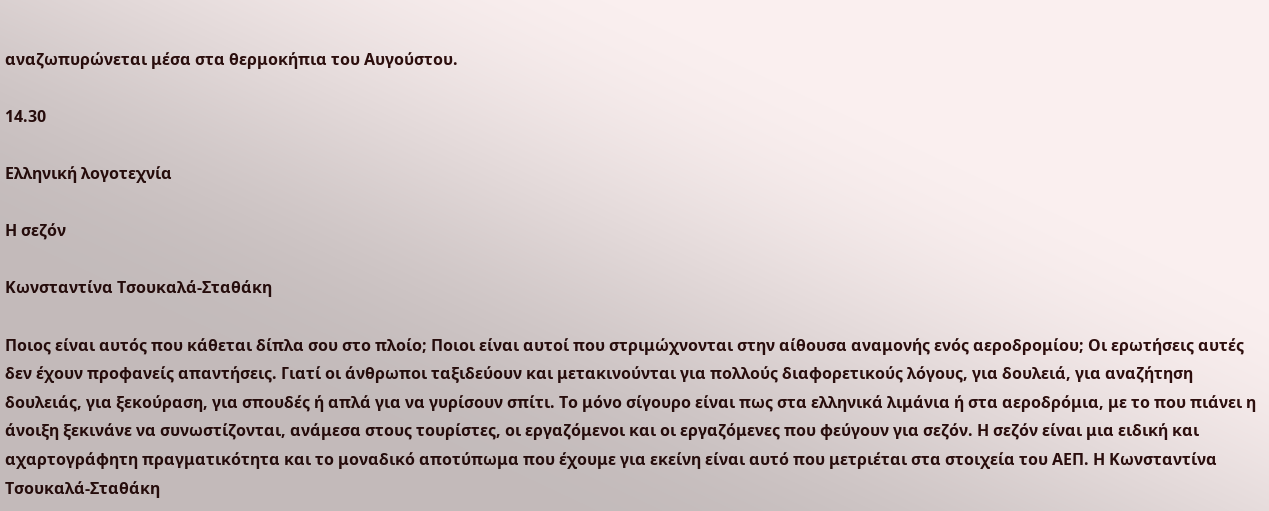αναζωπυρώνεται μέσα στα θερμοκήπια του Αυγούστου.

14.30

Ελληνική λογοτεχνία

Η σεζόν

Κωνσταντίνα Τσουκαλά-Σταθάκη

Ποιος είναι αυτός που κάθεται δίπλα σου στο πλοίο; Ποιοι είναι αυτοί που στριμώχνονται στην αίθουσα αναμονής ενός αεροδρομίου; Οι ερωτήσεις αυτές δεν έχουν προφανείς απαντήσεις. Γιατί οι άνθρωποι ταξιδεύουν και μετακινούνται για πολλούς διαφορετικούς λόγους, για δουλειά, για αναζήτηση δουλειάς, για ξεκούραση, για σπουδές ή απλά για να γυρίσουν σπίτι. Το μόνο σίγουρο είναι πως στα ελληνικά λιμάνια ή στα αεροδρόμια, με το που πιάνει η άνοιξη ξεκινάνε να συνωστίζονται, ανάμεσα στους τουρίστες, οι εργαζόμενοι και οι εργαζόμενες που φεύγουν για σεζόν. Η σεζόν είναι μια ειδική και αχαρτογράφητη πραγματικότητα και το μοναδικό αποτύπωμα που έχουμε για εκείνη είναι αυτό που μετριέται στα στοιχεία του ΑΕΠ. Η Κωνσταντίνα Τσουκαλά-Σταθάκη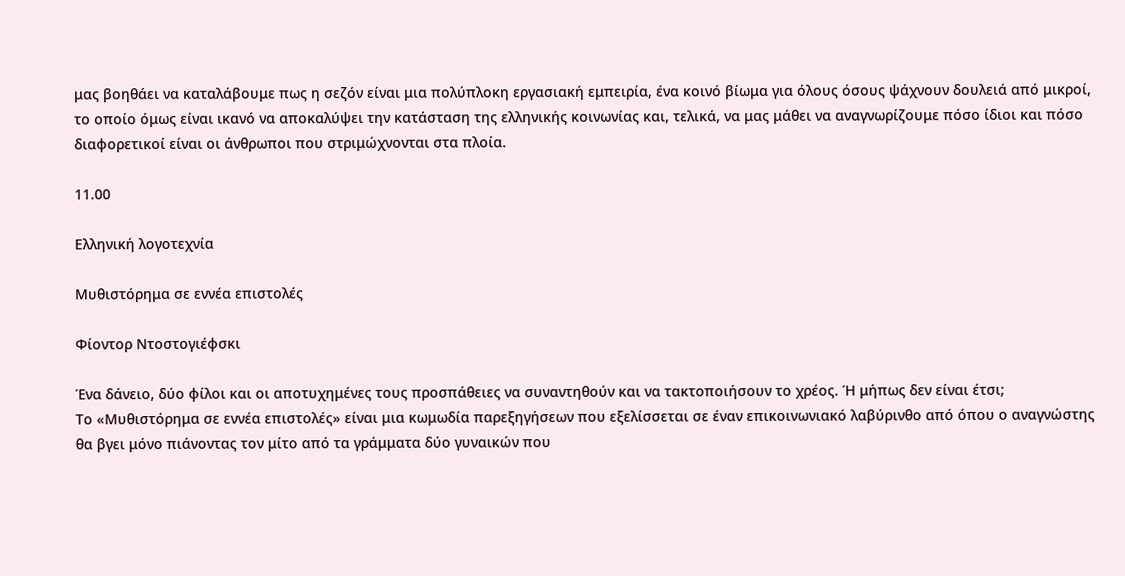μας βοηθάει να καταλάβουμε πως η σεζόν είναι μια πολύπλοκη εργασιακή εμπειρία, ένα κοινό βίωμα για όλους όσους ψάχνουν δουλειά από μικροί, το οποίο όμως είναι ικανό να αποκαλύψει την κατάσταση της ελληνικής κοινωνίας και, τελικά, να μας μάθει να αναγνωρίζουμε πόσο ίδιοι και πόσο διαφορετικοί είναι οι άνθρωποι που στριμώχνονται στα πλοία.

11.00

Ελληνική λογοτεχνία

Μυθιστόρημα σε εννέα επιστολές

Φίοντορ Ντοστογιέφσκι

Ένα δάνειο, δύο φίλοι και οι αποτυχημένες τους προσπάθειες να συναντηθούν και να τακτοποιήσουν το χρέος. Ή μήπως δεν είναι έτσι;
Το «Μυθιστόρημα σε εννέα επιστολές» είναι μια κωμωδία παρεξηγήσεων που εξελίσσεται σε έναν επικοινωνιακό λαβύρινθο από όπου ο αναγνώστης θα βγει μόνο πιάνοντας τον μίτο από τα γράμματα δύο γυναικών που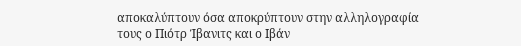αποκαλύπτουν όσα αποκρύπτουν στην αλληλογραφία τους ο Πιότρ Ίβανιτς και ο Ιβάν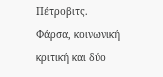Πέτροβιτς.
Φάρσα, κοινωνική κριτική και δύο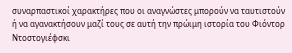συναρπαστικοί χαρακτήρες που οι αναγνώστες μπορούν να ταυτιστούν ή να αγανακτήσουν μαζί τους σε αυτή την πρώιμη ιστορία του Φιόντορ Ντοστογιέφσκι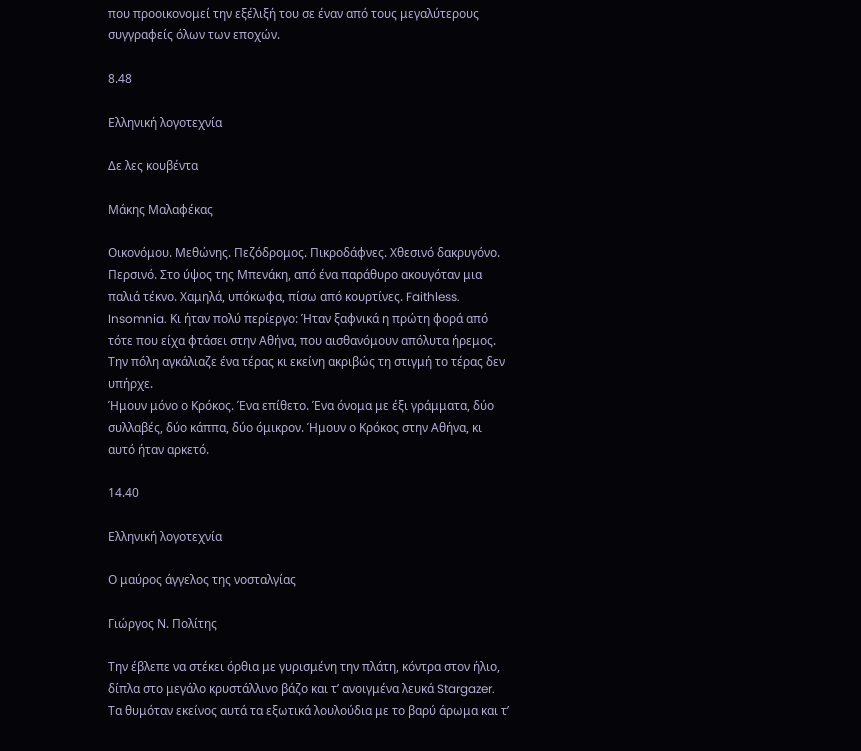που προοικονομεί την εξέλιξή του σε έναν από τους μεγαλύτερους συγγραφείς όλων των εποχών.

8.48

Ελληνική λογοτεχνία

Δε λες κουβέντα

Μάκης Μαλαφέκας

Οικονόμου. Μεθώνης. Πεζόδρομος. Πικροδάφνες. Χθεσινό δακρυγόνο. Περσινό. Στο ύψος της Μπενάκη, από ένα παράθυρο ακουγόταν μια παλιά τέκνο. Χαμηλά, υπόκωφα, πίσω από κουρτίνες. Faithless. Insomnia. Κι ήταν πολύ περίεργο: Ήταν ξαφνικά η πρώτη φορά από τότε που είχα φτάσει στην Αθήνα, που αισθανόμουν απόλυτα ήρεμος. Την πόλη αγκάλιαζε ένα τέρας κι εκείνη ακριβώς τη στιγμή το τέρας δεν υπήρχε.
Ήμουν μόνο ο Κρόκος. Ένα επίθετο. Ένα όνομα με έξι γράμματα, δύο συλλαβές, δύο κάππα, δύο όμικρον. Ήμουν ο Κρόκος στην Αθήνα, κι αυτό ήταν αρκετό.

14.40

Ελληνική λογοτεχνία

Ο μαύρος άγγελος της νοσταλγίας

Γιώργος Ν. Πολίτης

Tην έβλεπε να στέκει όρθια με γυρισμένη την πλάτη, κόντρα στον ήλιο, δίπλα στο μεγάλο κρυστάλλινο βάζο και τ’ ανοιγμένα λευκά Stargazer. Τα θυμόταν εκείνος αυτά τα εξωτικά λουλούδια με το βαρύ άρωμα και τ’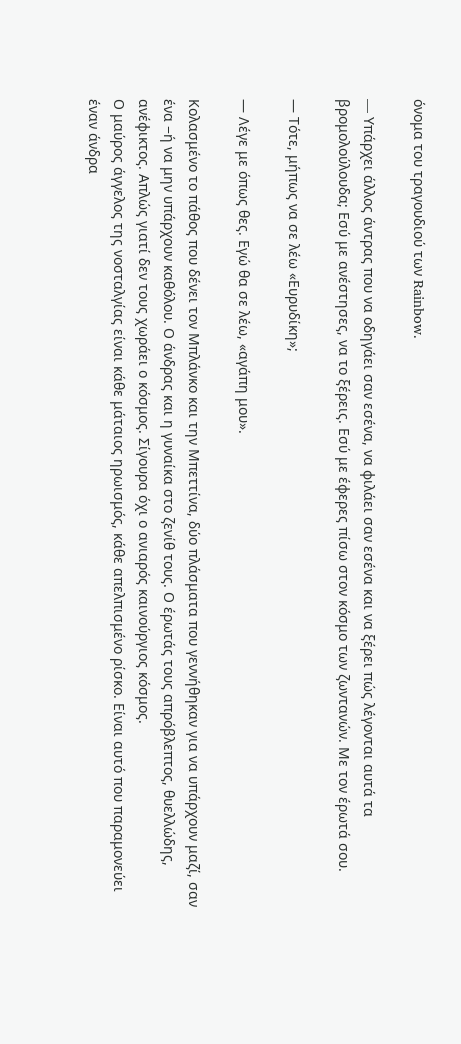όνομα του τραγουδιού των Rainbow.

— Yπάρχει άλλος άντρας που να οδηγάει σαν εσένα, να φιλάει σαν εσένα και να ξέρει πώς λέγονται αυτά τα βρομολούλουδα; Εσύ με ανέστησες, να το ξέρεις. Εσύ με έφερες πίσω στον κόσμο των ζωντανών. Με τον έρωτά σου.

— Τότε, μήπως να σε λέω «Ευρυδίκη»;

— Λέγε με όπως θες. Εγώ θα σε λέω, «αγάπη μου».

Κολασμένο το πάθος που δένει τον Μπλάνκο και την Μπεττίνα, δύο πλάσματα που γεννήθηκαν για να υπάρχουν μαζί, σαν ένα −ή να μην υπάρχουν καθόλου. Ο άνδρας και η γυναίκα στο ζενίθ τους. Ο έρωτάς τους απρόβλεπτος, θυελλώδης, ανέφικτος. Απλώς γιατί δεν τους χωράει ο κόσμος. Σίγουρα όχι ο ανιαρός καινούργιος κόσμος.
Ο μαύρος άγγελος της νοσταλγίας είναι κάθε μάταιος ηρωισμός, κάθε απελπισμένο ρίσκο. Είναι αυτό που παραμονεύει έναν άνδρα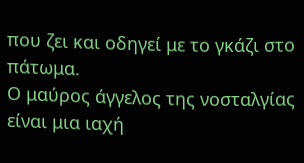που ζει και οδηγεί με το γκάζι στο πάτωμα.
Ο μαύρος άγγελος της νοσταλγίας είναι μια ιαχή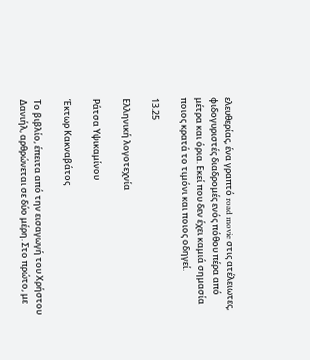ελευθερίας, ένα γραπτό road movie στις ατέλειωτες, φιδογυριστές διαδρομές ενός πόθου πέρα από μέτρα και όρια. Εκεί που δεν έχει καμιά σημασία ποιος κρατά το τιμόνι και ποιος οδηγεί.

13.25

Ελληνική λογοτεχνία

Ράτσα Υψικαμίνου

Έκτωρ Κακναβάτος

Το βιβλίο, έπειτα από την εισαγωγή του Χρήστου Δανιήλ, αρθρώνεται σε δύο μέρη. Στο πρώτο, με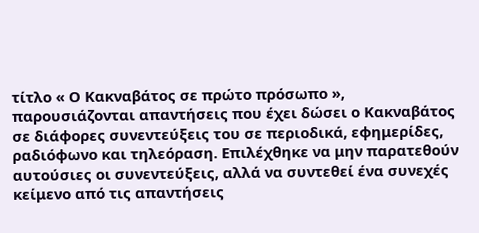τίτλο « Ο Κακναβάτος σε πρώτο πρόσωπο », παρουσιάζονται απαντήσεις που έχει δώσει ο Κακναβάτος σε διάφορες συνεντεύξεις του σε περιοδικά, εφημερίδες, ραδιόφωνο και τηλεόραση. Επιλέχθηκε να μην παρατεθούν αυτούσιες οι συνεντεύξεις, αλλά να συντεθεί ένα συνεχές κείμενο από τις απαντήσεις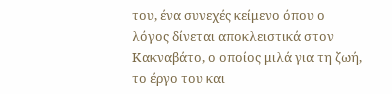του, ένα συνεχές κείμενο όπου ο λόγος δίνεται αποκλειστικά στον Κακναβάτο, ο οποίος μιλά για τη ζωή, το έργο του και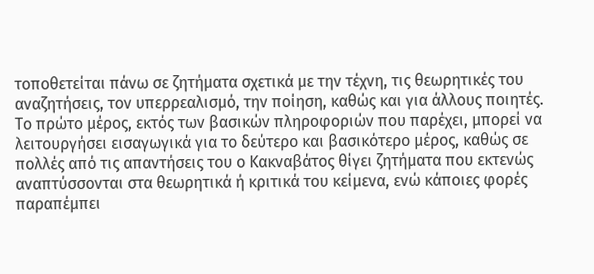τοποθετείται πάνω σε ζητήματα σχετικά με την τέχνη, τις θεωρητικές του αναζητήσεις, τον υπερρεαλισμό, την ποίηση, καθώς και για άλλους ποιητές. Το πρώτο μέρος, εκτός των βασικών πληροφοριών που παρέχει, μπορεί να λειτουργήσει εισαγωγικά για το δεύτερο και βασικότερο μέρος, καθώς σε πολλές από τις απαντήσεις του ο Κακναβάτος θίγει ζητήματα που εκτενώς αναπτύσσονται στα θεωρητικά ή κριτικά του κείμενα, ενώ κάποιες φορές παραπέμπει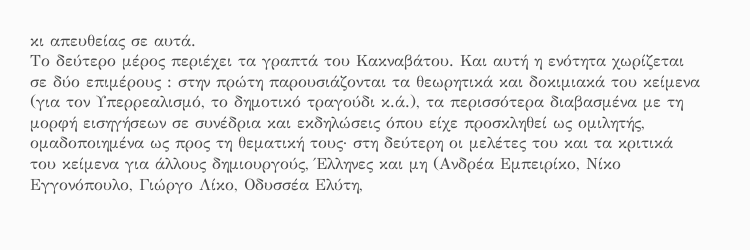κι απευθείας σε αυτά.
Το δεύτερο μέρος περιέχει τα γραπτά του Κακναβάτου. Και αυτή η ενότητα χωρίζεται σε δύο επιμέρους : στην πρώτη παρουσιάζονται τα θεωρητικά και δοκιμιακά του κείμενα (για τον Υπερρεαλισμό, το δημοτικό τραγούδι κ.ά.), τα περισσότερα διαβασμένα με τη μορφή εισηγήσεων σε συνέδρια και εκδηλώσεις όπου είχε προσκληθεί ως ομιλητής, ομαδοποιημένα ως προς τη θεματική τους· στη δεύτερη οι μελέτες του και τα κριτικά του κείμενα για άλλους δημιουργούς, Έλληνες και μη (Ανδρέα Εμπειρίκο, Νίκο Εγγονόπουλο, Γιώργο Λίκο, Οδυσσέα Ελύτη,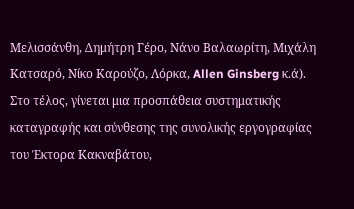Μελισσάνθη, Δημήτρη Γέρο, Νάνο Βαλαωρίτη, Μιχάλη Κατσαρό, Νίκο Καρούζο, Λόρκα, Allen Ginsberg κ.ά). Στο τέλος, γίνεται μια προσπάθεια συστηματικής καταγραφής και σύνθεσης της συνολικής εργογραφίας του Έκτορα Κακναβάτου,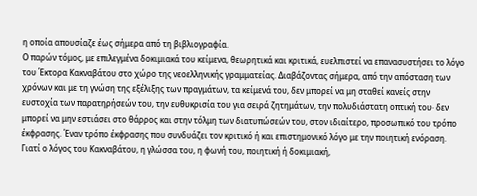η οποία απουσίαζε έως σήμερα από τη βιβλιογραφία.
Ο παρών τόμος, με επιλεγμένα δοκιμιακά του κείμενα, θεωρητικά και κριτικά, ευελπιστεί να επανασυστήσει το λόγο του Έκτορα Κακναβάτου στο χώρο της νεοελληνικής γραμματείας. Διαβάζοντας σήμερα, από την απόσταση των χρόνων και με τη γνώση της εξέλιξης των πραγμάτων, τα κείμενά του, δεν μπορεί να μη σταθεί κανείς στην ευστοχία των παρατηρήσεών του, την ευθυκρισία του για σειρά ζητημάτων, την πολυδιάστατη οπτική του· δεν μπορεί να μην εστιάσει στο θάρρος και στην τόλμη των διατυπώσεών του, στον ιδιαίτερο, προσωπικό του τρόπο έκφρασης. Έναν τρόπο έκφρασης που συνδυάζει τον κριτικό ή και επιστημονικό λόγο με την ποιητική ενόραση. Γιατί ο λόγος του Κακναβάτου, η γλώσσα του, η φωνή του, ποιητική ή δοκιμιακή,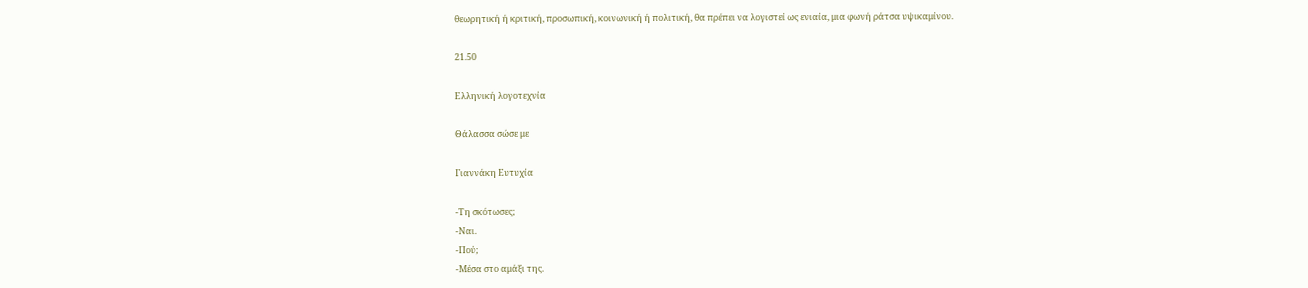θεωρητική ή κριτική, προσωπική, κοινωνική ή πολιτική, θα πρέπει να λογιστεί ως ενιαία, μια φωνή ράτσα υψικαμίνου.

21.50

Ελληνική λογοτεχνία

Θάλασσα σώσε με

Γιαννάκη Ευτυχία

-Τη σκότωσες;
-Ναι.
-Πού;
-Μέσα στο αμάξι της.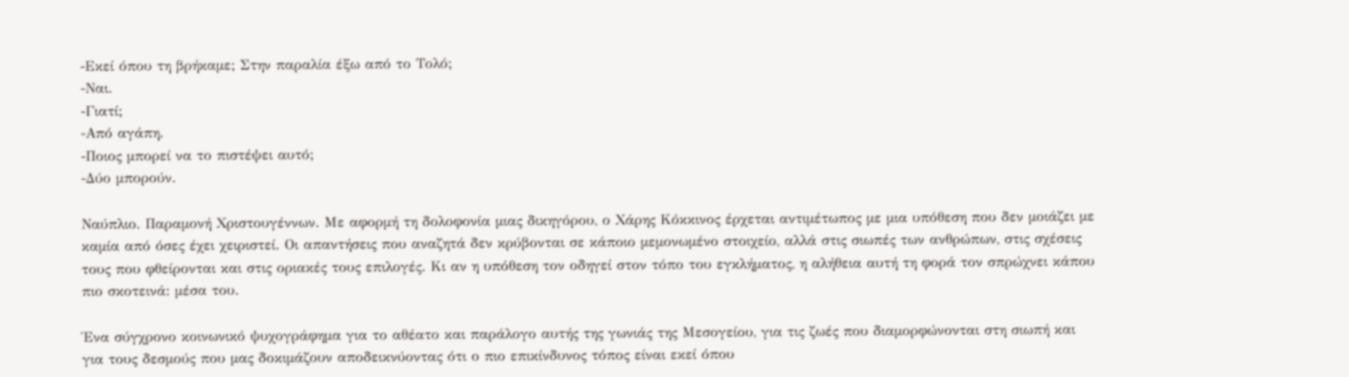-Εκεί όπου τη βρήκαμε; Στην παραλία έξω από το Τολό;
-Ναι.
-Γιατί;
-Από αγάπη.
-Ποιος μπορεί να το πιστέψει αυτό;
-Δύο μπορούν.

Ναύπλιο. Παραμονή Χριστουγέννων. Με αφορμή τη δολοφονία μιας δικηγόρου, ο Χάρης Κόκκινος έρχεται αντιμέτωπος με μια υπόθεση που δεν μοιάζει με καμία από όσες έχει χειριστεί. Οι απαντήσεις που αναζητά δεν κρύβονται σε κάποιο μεμονωμένο στοιχείο, αλλά στις σιωπές των ανθρώπων, στις σχέσεις τους που φθείρονται και στις οριακές τους επιλογές. Κι αν η υπόθεση τον οδηγεί στον τόπο του εγκλήματος, η αλήθεια αυτή τη φορά τον σπρώχνει κάπου πιο σκοτεινά: μέσα του.

Ένα σύγχρονο κοινωνικό ψυχογράφημα για το αθέατο και παράλογο αυτής της γωνιάς της Μεσογείου, για τις ζωές που διαμορφώνονται στη σιωπή και για τους δεσμούς που μας δοκιμάζουν αποδεικνύοντας ότι ο πιο επικίνδυνος τόπος είναι εκεί όπου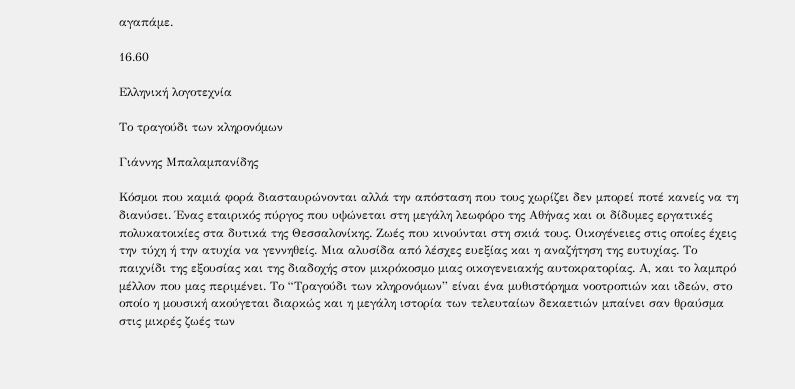αγαπάμε.

16.60

Ελληνική λογοτεχνία

Το τραγούδι των κληρονόμων

Γιάννης Μπαλαμπανίδης

Κόσμοι που καμιά φορά διασταυρώνονται αλλά την απόσταση που τους χωρίζει δεν μπορεί ποτέ κανείς να τη διανύσει. Ένας εταιρικός πύργος που υψώνεται στη μεγάλη λεωφόρο της Αθήνας και οι δίδυμες εργατικές πολυκατοικίες στα δυτικά της Θεσσαλονίκης. Ζωές που κινούνται στη σκιά τους. Οικογένειες στις οποίες έχεις την τύχη ή την ατυχία να γεννηθείς. Μια αλυσίδα από λέσχες ευεξίας και η αναζήτηση της ευτυχίας. Το παιχνίδι της εξουσίας και της διαδοχής στον μικρόκοσμο μιας οικογενειακής αυτοκρατορίας. Α, και το λαμπρό μέλλον που μας περιμένει. Το “Τραγούδι των κληρονόμων” είναι ένα μυθιστόρημα νοοτροπιών και ιδεών, στο οποίο η μουσική ακούγεται διαρκώς και η μεγάλη ιστορία των τελευταίων δεκαετιών μπαίνει σαν θραύσμα στις μικρές ζωές των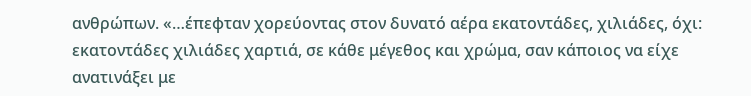ανθρώπων. «…έπεφταν χορεύοντας στον δυνατό αέρα εκατοντάδες, χιλιάδες, όχι: εκατοντάδες χιλιάδες χαρτιά, σε κάθε μέγεθος και χρώμα, σαν κάποιος να είχε ανατινάξει με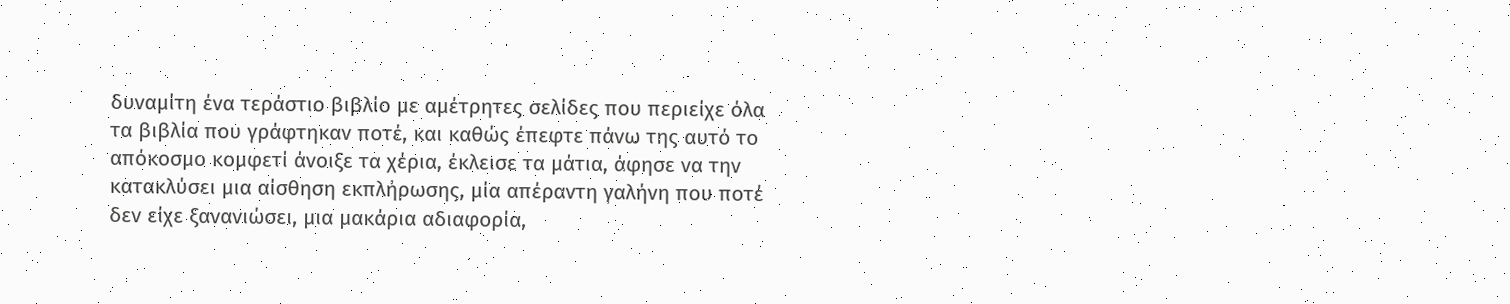δυναμίτη ένα τεράστιο βιβλίο με αμέτρητες σελίδες που περιείχε όλα τα βιβλία που γράφτηκαν ποτέ, και καθώς έπεφτε πάνω της αυτό το απόκοσμο κομφετί άνοιξε τα χέρια, έκλεισε τα μάτια, άφησε να την κατακλύσει μια αίσθηση εκπλήρωσης, μία απέραντη γαλήνη που ποτέ δεν είχε ξανανιώσει, μια μακάρια αδιαφορία,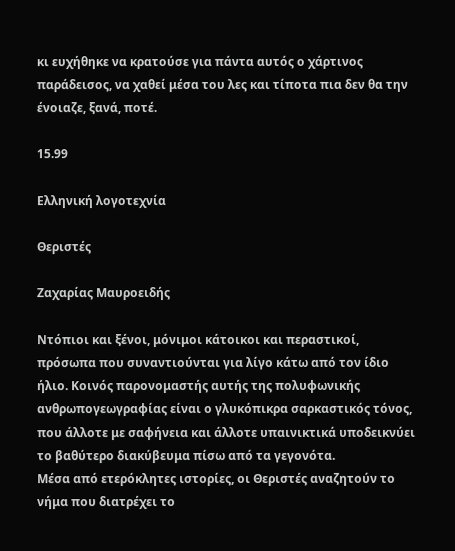κι ευχήθηκε να κρατούσε για πάντα αυτός ο χάρτινος παράδεισος, να χαθεί μέσα του λες και τίποτα πια δεν θα την ένοιαζε, ξανά, ποτέ.

15.99

Ελληνική λογοτεχνία

Θεριστές

Ζαχαρίας Μαυροειδής

Ντόπιοι και ξένοι, μόνιμοι κάτοικοι και περαστικοί, πρόσωπα που συναντιούνται για λίγο κάτω από τον ίδιο ήλιο. Κοινός παρονομαστής αυτής της πολυφωνικής ανθρωπογεωγραφίας είναι ο γλυκόπικρα σαρκαστικός τόνος, που άλλοτε με σαφήνεια και άλλοτε υπαινικτικά υποδεικνύει το βαθύτερο διακύβευμα πίσω από τα γεγονότα.
Μέσα από ετερόκλητες ιστορίες, οι Θεριστές αναζητούν το νήμα που διατρέχει το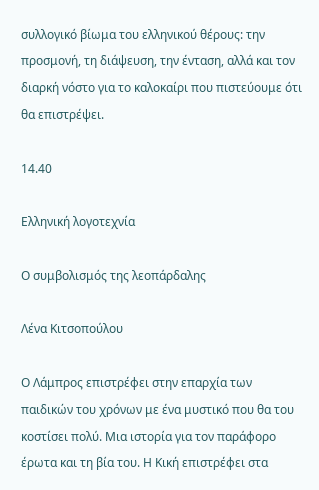συλλογικό βίωμα του ελληνικού θέρους: την προσμονή, τη διάψευση, την ένταση, αλλά και τον διαρκή νόστο για το καλοκαίρι που πιστεύουμε ότι θα επιστρέψει.

14.40

Ελληνική λογοτεχνία

Ο συμβολισμός της λεοπάρδαλης

Λένα Κιτσοπούλου

Ο Λάμπρος επιστρέφει στην επαρχία των παιδικών του χρόνων με ένα μυστικό που θα του κοστίσει πολύ. Μια ιστορία για τον παράφορο έρωτα και τη βία του. Η Κική επιστρέφει στα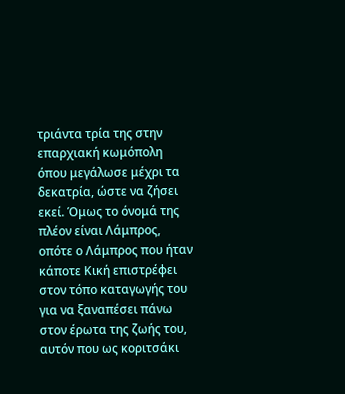τριάντα τρία της στην επαρχιακή κωμόπολη όπου μεγάλωσε μέχρι τα δεκατρία, ώστε να ζήσει εκεί. Όμως το όνομά της πλέον είναι Λάμπρος, οπότε ο Λάμπρος που ήταν κάποτε Κική επιστρέφει στον τόπο καταγωγής του για να ξαναπέσει πάνω στον έρωτα της ζωής του, αυτόν που ως κοριτσάκι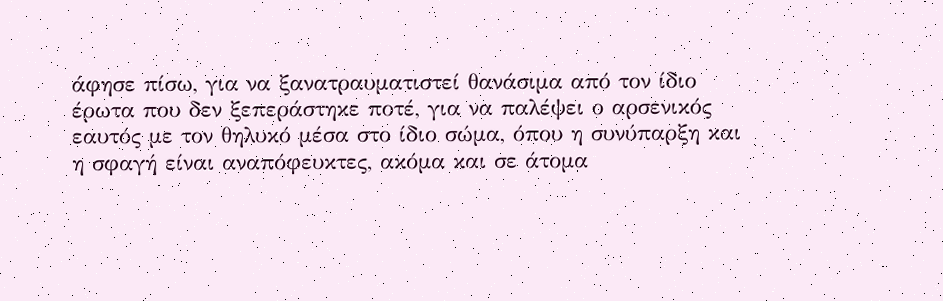άφησε πίσω, για να ξανατραυματιστεί θανάσιμα από τον ίδιο έρωτα που δεν ξεπεράστηκε ποτέ, για να παλέψει ο αρσενικός εαυτός με τον θηλυκό μέσα στο ίδιο σώμα, όπου η συνύπαρξη και η σφαγή είναι αναπόφευκτες, ακόμα και σε άτομα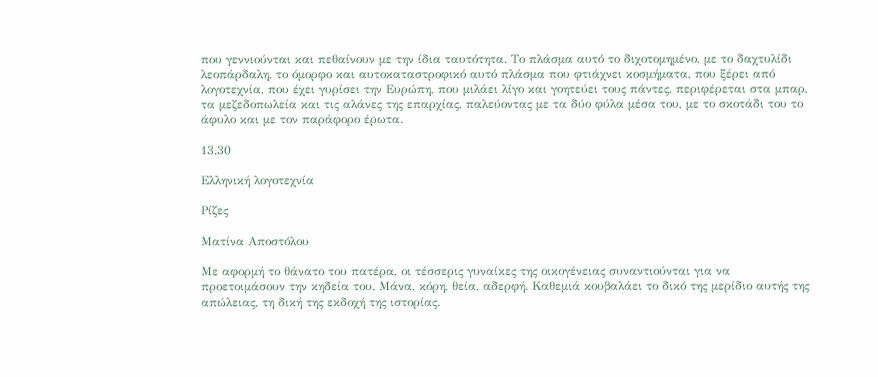που γεννιούνται και πεθαίνουν με την ίδια ταυτότητα. Το πλάσμα αυτό το διχοτομημένο, με το δαχτυλίδι λεοπάρδαλη, το όμορφο και αυτοκαταστροφικό αυτό πλάσμα που φτιάχνει κοσμήματα, που ξέρει από λογοτεχνία, που έχει γυρίσει την Ευρώπη, που μιλάει λίγο και γοητεύει τους πάντες, περιφέρεται στα μπαρ, τα μεζεδοπωλεία και τις αλάνες της επαρχίας, παλεύοντας με τα δύο φύλα μέσα του, με το σκοτάδι του το άφυλο και με τον παράφορο έρωτα.

13.30

Ελληνική λογοτεχνία

Ρίζες

Ματίνα Αποστόλου

Με αφορμή το θάνατο του πατέρα, οι τέσσερις γυναίκες της οικογένειας συναντιούνται για να προετοιμάσουν την κηδεία του. Μάνα, κόρη, θεία, αδερφή. Καθεμιά κουβαλάει το δικό της μερίδιο αυτής της απώλειας, τη δική της εκδοχή της ιστορίας.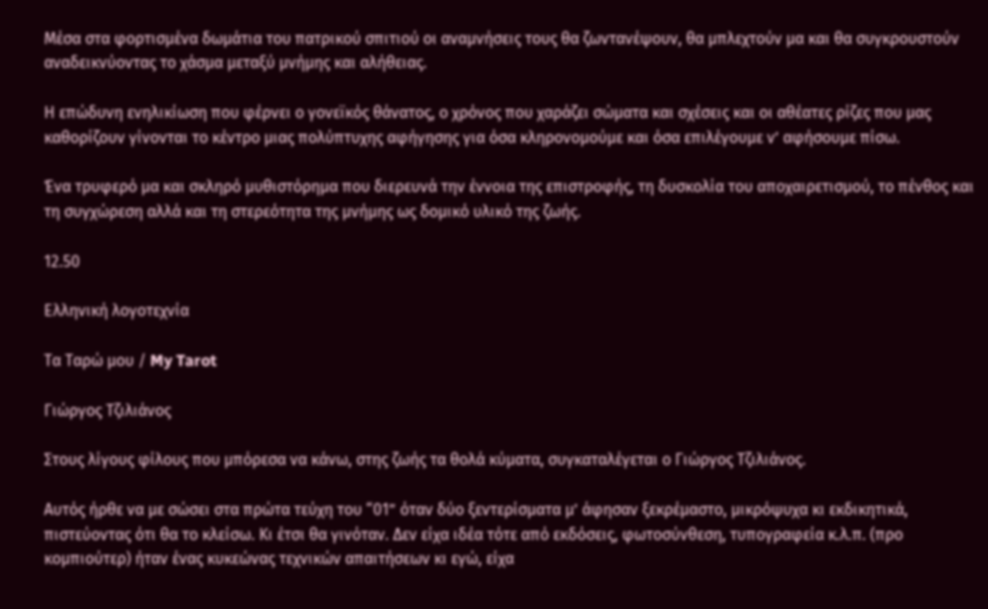Μέσα στα φορτισμένα δωμάτια του πατρικού σπιτιού οι αναμνήσεις τους θα ζωντανέψουν, θα μπλεχτούν μα και θα συγκρουστούν αναδεικνύοντας το χάσμα μεταξύ μνήμης και αλήθειας.

Η επώδυνη ενηλικίωση που φέρνει ο γονεϊκός θάνατος, ο χρόνος που χαράζει σώματα και σχέσεις και οι αθέατες ρίζες που μας καθορίζουν γίνονται το κέντρο μιας πολύπτυχης αφήγησης για όσα κληρονομούμε και όσα επιλέγουμε ν’ αφήσουμε πίσω.

Ένα τρυφερό μα και σκληρό μυθιστόρημα που διερευνά την έννοια της επιστροφής, τη δυσκολία του αποχαιρετισμού, το πένθος και τη συγχώρεση αλλά και τη στερεότητα της μνήμης ως δομικό υλικό της ζωής.

12.50

Ελληνική λογοτεχνία

Τα Ταρώ μου / My Tarot

Γιώργος Τζιλιάνος

Στους λίγους φίλους που μπόρεσα να κάνω, στης ζωής τα θολά κύματα, συγκαταλέγεται ο Γιώργος Τζιλιάνος.

Αυτός ήρθε να με σώσει στα πρώτα τεύχη του “01” όταν δύο ξεντερίσματα μ’ άφησαν ξεκρέμαστο, μικρόψυχα κι εκδικητικά, πιστεύοντας ότι θα το κλείσω. Κι έτσι θα γινόταν. Δεν είχα ιδέα τότε από εκδόσεις, φωτοσύνθεση, τυπογραφεία κ.λ.π. (προ κομπιούτερ) ήταν ένας κυκεώνας τεχνικών απαιτήσεων κι εγώ, είχα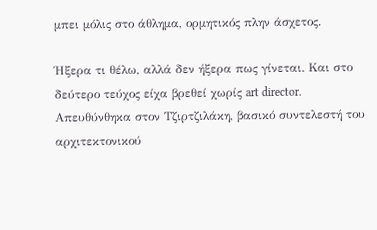μπει μόλις στο άθλημα, ορμητικός πλην άσχετος.

Ήξερα τι θέλω, αλλά δεν ήξερα πως γίνεται. Και στο δεύτερο τεύχος είχα βρεθεί χωρίς art director.
Απευθύνθηκα στον Τζιρτζιλάκη, βασικό συντελεστή του αρχιτεκτονικού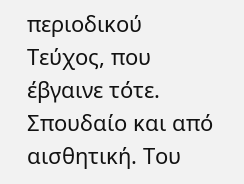περιοδικού Τεύχος, που έβγαινε τότε. Σπουδαίο και από αισθητική. Του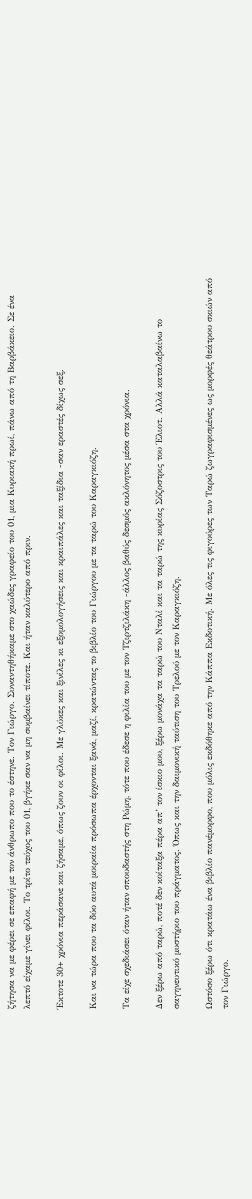ζήτησα να με φέρει σε επαφή με τον άνθρωπο που το έστηνε. Τον Γιώργο. Συναντηθήκαμε στο χαώδες γραφείο του 01, μια Κυριακή πρωί, πάνω από τη Βαρβάκειο. Σε ένα λεπτό είχαμε γίνει φίλοι. Το τρίτο τεύχος του 01, βγήκε σαν να μη συμβαίνει τίποτε. Και ήταν καλύτερο από πριν.

Έκτοτε 30+ χρόνια περάσανε και ζήσαμε, όπως ζουν οι φίλοι. Με γλύκες και ξινίλες κι εξομολογήσεις και κραιπάλες και ταξίδια -σαν εραστές δίχως σεξ.

Και να τώρα που τα δύο αυτά μοιραία πρόσωπα έρχονται ξανά, μαζί, κρατώντας το βιβλίο του Γιώργου με τα ταρώ του Καραγκιόζη.

Τα είχε σχεδιάσει όταν ήταν σπουδαστής στη Ρώμη, τότε που έδεσε η φιλία του με τον Τζιρτζιλάκη -άλλος βαθύς δεσμός ακλόνητος μέσα στα χρόνια.

Δεν ξέρω από ταρώ, ποτέ δεν κοίταξα πέρα απ’ τον ίσκιο μου, ξέρω μονάχα τα ταρώ του Νταλί και τα ταρώ της κυρίας Σόζοστρις του Έλιοτ. Αλλά καταλαβαίνω το σαγηνευτικό μυστήριο του πράγματος. Όπως και την δαιμονική ταύτιση του Τρελού με τον Καραγκιόζη.

Ωστόσο ξέρω ότι κρατάω ένα βιβλίο πανέμορφο, που μόλις εκδόθηκε από την Κάππα Εκδοτική. Με όλες τις φιγούρες των Ταρώ ζωγραφισμένες ως μορφές θεάτρου σκιών από τον Γιώργο.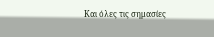Και όλες τις σημασίες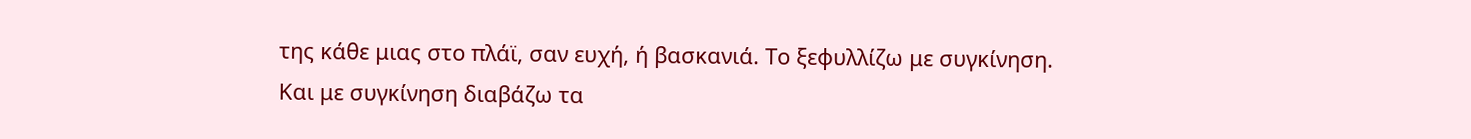της κάθε μιας στο πλάϊ, σαν ευχή, ή βασκανιά. Το ξεφυλλίζω με συγκίνηση. Και με συγκίνηση διαβάζω τα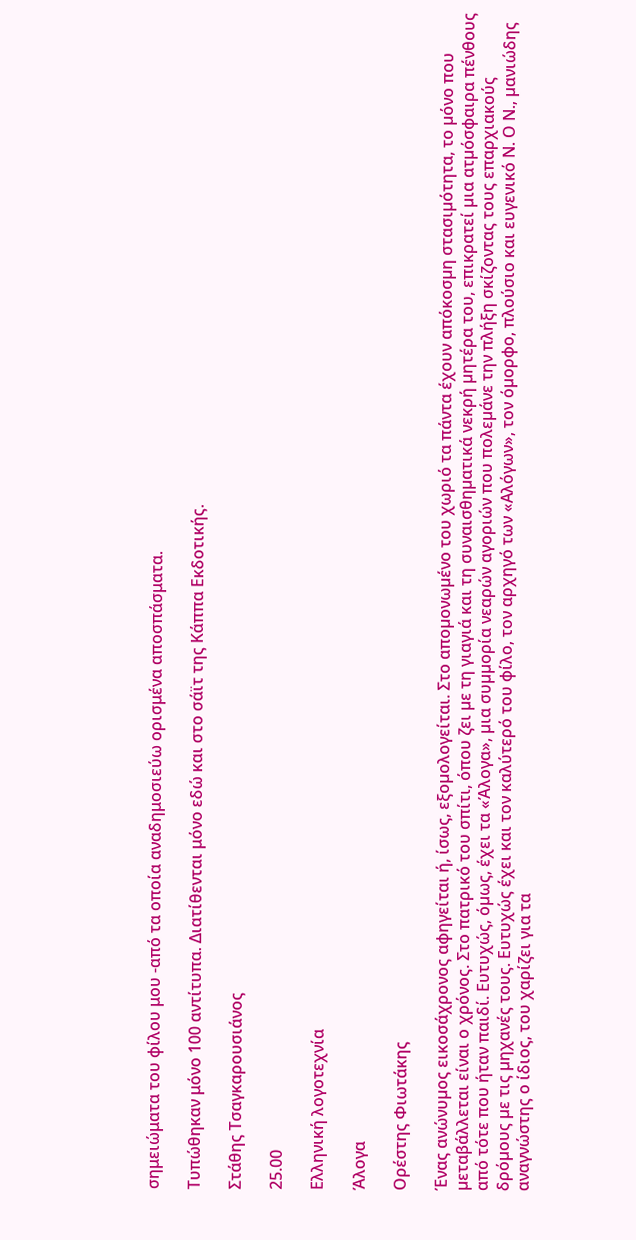σημειώματα του φίλου μου -από τα οποία αναδημοσιεύω ορισμένα αποσπάσματα.

Τυπώθηκαν μόνο 100 αντίτυπα. Διατίθενται μόνο εδώ και στο σάϊτ της Κάππα Εκδοτικής.

Στάθης Τσαγκαρουσιάνος

25.00

Ελληνική λογοτεχνία

Άλογα

Ορέστης Φιωτάκης

Ένας ανώνυµος εικοσάχρονος αφηγείται ή, ίσως, εξοµολογείται. Στο αποµονωµένο του χωριό τα πάντα έχουν απόκοσµη στασιµότητα, το µόνο που µεταβάλλεται είναι ο χρόνος. Στο πατρικό του σπίτι, όπου ζει µε τη γιαγιά και τη συναισθηµατικά νεκρή µητέρα του, επικρατεί µια ατµόσφαιρα πένθους από τότε που ήταν παιδί. Ευτυχώς, όµως, έχει τα «Άλογα», µια συµµορία νεαρών αγοριών που πολεµάνε την πλήξη σκίζοντας τους επαρχιακούς δρόµους µε τις µηχανές τους. Ευτυχώς έχει και τον καλύτερό του φίλο, τον αρχηγό των «Αλόγων», τον όµορφο, πλούσιο και ευγενικό Ν. Ο Ν., µανιώδης αναγνώστης ο ίδιος, του χαρίζει για τα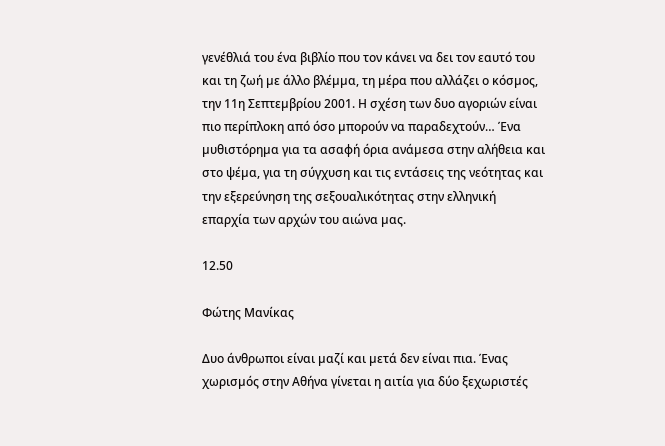γενέθλιά του ένα βιβλίο που τον κάνει να δει τον εαυτό του και τη ζωή µε άλλο βλέµµα, τη µέρα που αλλάζει ο κόσµος, την 11η Σεπτεµβρίου 2001. Η σχέση των δυο αγοριών είναι πιο περίπλοκη από όσο µπορούν να παραδεχτούν… Ένα µυθιστόρηµα για τα ασαφή όρια ανάµεσα στην αλήθεια και στο ψέµα, για τη σύγχυση και τις εντάσεις της νεότητας και την εξερεύνηση της σεξουαλικότητας στην ελληνική επαρχία των αρχών του αιώνα µας.

12.50

Φώτης Μανίκας

Δυο άνθρωποι είναι µαζί και µετά δεν είναι πια. Ένας χωρισµός στην Αθήνα γίνεται η αιτία για δύο ξεχωριστές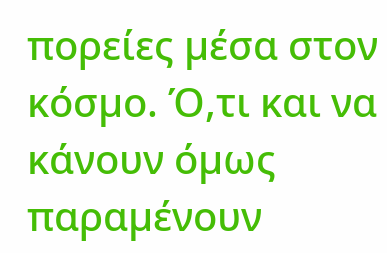πορείες µέσα στον κόσµο. Ό,τι και να κάνουν όµως παραµένουν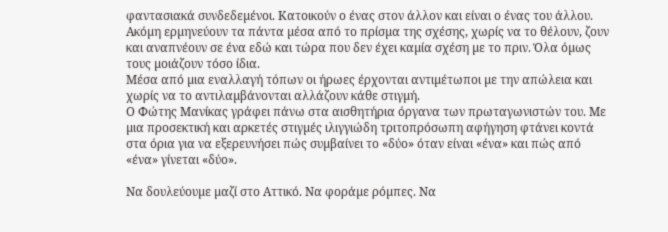φαντασιακά συνδεδεµένοι. Κατοικούν ο ένας στον άλλον και είναι ο ένας του άλλου. Ακόµη ερµηνεύουν τα πάντα µέσα από το πρίσµα της σχέσης, χωρίς να το θέλουν, ζουν και αναπνέουν σε ένα εδώ και τώρα που δεν έχει καµία σχέση µε το πριν. Όλα όµως τους µοιάζουν τόσο ίδια.
Μέσα από µια εναλλαγή τόπων οι ήρωες έρχονται αντιµέτωποι µε την απώλεια και χωρίς να το αντιλαµβάνονται αλλάζουν κάθε στιγµή.
Ο Φώτης Μανίκας γράφει πάνω στα αισθητήρια όργανα των πρωταγωνιστών του. Με µια προσεκτική και αρκετές στιγµές ιλιγγιώδη τριτοπρόσωπη αφήγηση φτάνει κοντά στα όρια για να εξερευνήσει πώς συµβαίνει το «δύο» όταν είναι «ένα» και πώς από «ένα» γίνεται «δύο».

Να δουλεύουµε µαζί στο Αττικό. Να φοράµε ρόµπες. Να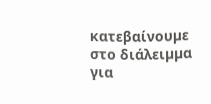κατεβαίνουµε στο διάλειµµα για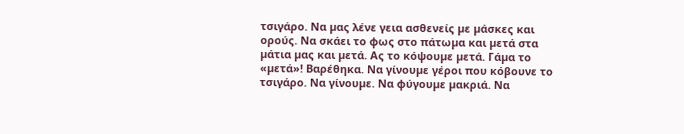τσιγάρο. Να µας λένε γεια ασθενείς µε µάσκες και ορούς. Να σκάει το φως στο πάτωµα και µετά στα µάτια µας και µετά. Ας το κόψουµε µετά. Γάµα το «µετά»! Βαρέθηκα. Να γίνουµε γέροι που κόβουνε το τσιγάρο. Να γίνουµε. Να φύγουµε µακριά. Να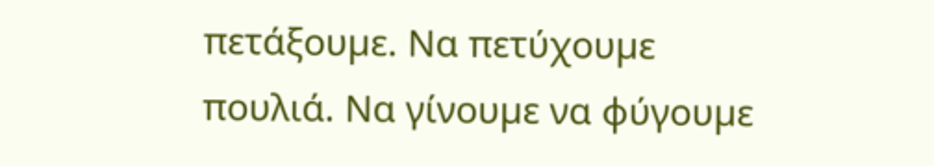πετάξουµε. Να πετύχουµε πουλιά. Να γίνουµε να φύγουµε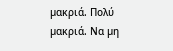µακριά. Πολύ µακριά. Να µη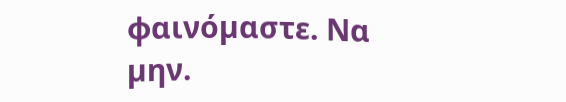φαινόµαστε. Να µην.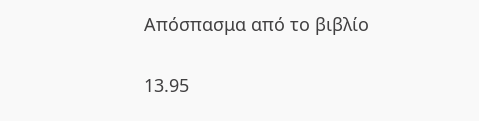Απόσπασμα από το βιβλίο

13.95